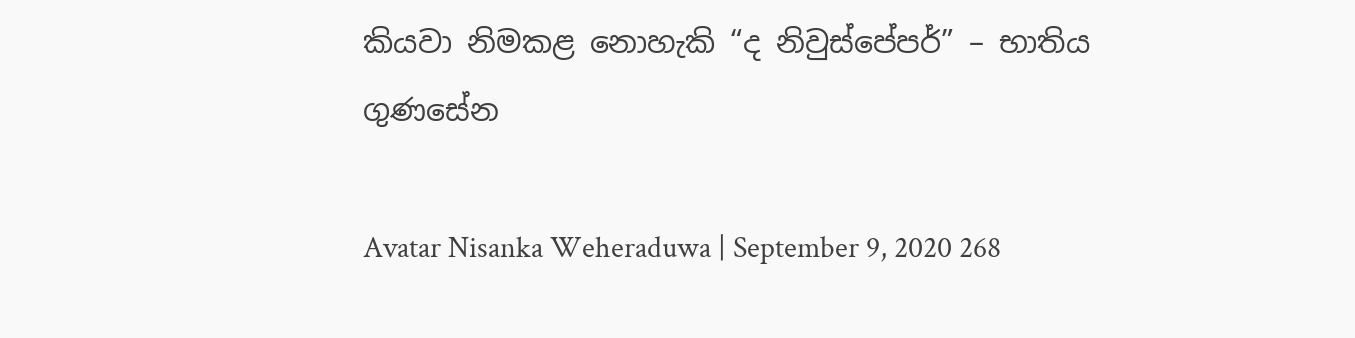කියවා නිමකළ නොහැකි “ද නිවුස්පේපර්” – භාතිය ගුණසේන

Avatar Nisanka Weheraduwa | September 9, 2020 268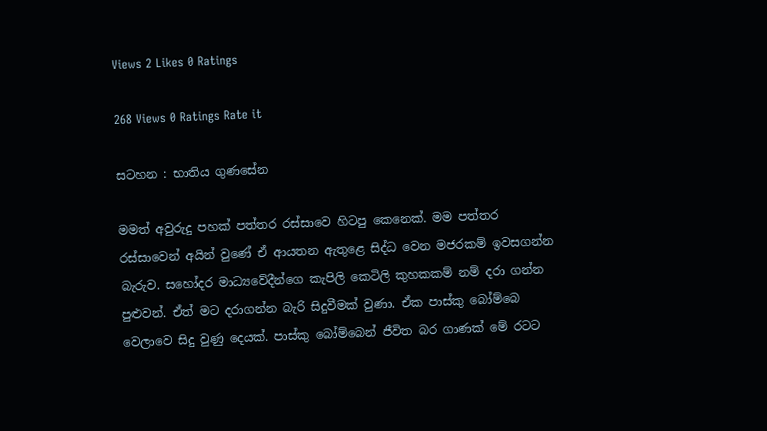Views 2 Likes 0 Ratings

268 Views 0 Ratings Rate it

සටහන : භාතිය ගුණසේන

මමත් අවුරුදු පහක් පත්තර රස්සාවෙ හිටපු කෙනෙක්. මම පත්තර රස්සාවෙන් අයින් වුණේ ඒ ආයතන ඇතුළෙ සිද්ධ වෙන මජරකම් ඉවසගන්න බැරුව. සහෝදර මාධ්‍යවේදීන්ගෙ කැපිලි කෙටිලි කුහකකම් නම් දරා ගන්න පුළුවන්. ඒත් මට දරාගන්න බැරි සිදුවීමක් වුණා. ඒක පාස්කු බෝම්බෙ වෙලාවෙ සිදු වුණු දෙයක්. පාස්කු බෝම්බෙන් ජීවිත බර ගාණක් මේ රටට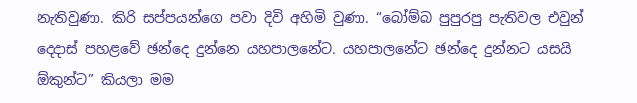නැතිවුණා. කිරි සප්පයන්ගෙ පවා දිවි අහිමි වුණා. “බෝම්බ පුපුරපු පැතිවල එවුන් දෙදාස් පහළවේ ඡන්දෙ දුන්නෙ යහපාලනේට. යහපාලනේට ඡන්දෙ දුන්නට යසයි ඕකුන්ට” කියලා මම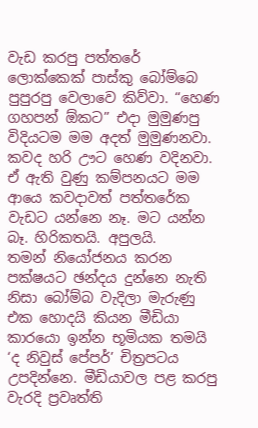වැඩ කරපු පත්තරේ ලොක්කෙක් පාස්කු බෝම්බෙ පුපුරපු වෙලාවෙ කිව්වා. “හෙණ ගහපන් ඕකට” එදා මුමුණපු විදියටම මම අදත් මුමුණනවා. කවද හරි ඌට හෙණ වදිනවා. ඒ ඇති වුණු කම්පනයට මම ආයෙ කවදාවත් පත්තරේක වැඩට යන්නෙ නෑ. මට යන්න බෑ. හිරිකතයි. අපුලයි.
තමන් නියෝජනය කරන පක්ෂයට ඡන්දය දුන්නෙ නැති නිසා බෝම්බ වැදිලා මැරුණු එක හොදයි කියන මීඩියා කාරයො ඉන්න භූමියක තමයි ‘ද නිවුස් පේපර්’ චිත්‍රපටය උපදින්නෙ. මීඩියාවල පළ කරපු වැරදි ප්‍රවෘත්ති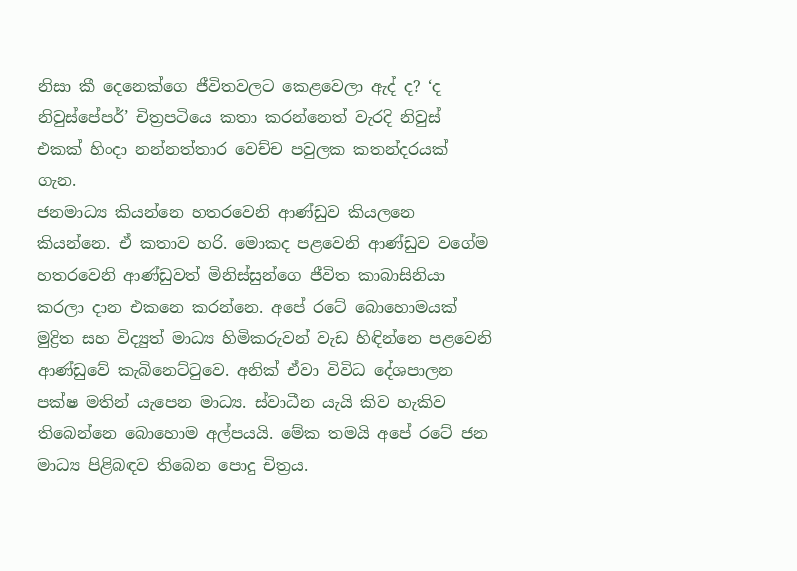නිසා කී දෙනෙක්ගෙ ජීවිතවලට කෙළවෙලා ඇද් ද? ‘ද නිවුස්පේපර්’ චිත්‍රපටියෙ කතා කරන්නෙත් වැරදි නිවුස් එකක් හිංදා නන්නත්තාර වෙච්ච පවුලක කතන්දරයක් ගැන.
ජනමාධ්‍ය කියන්නෙ හතරවෙනි ආණ්ඩුව කියලනෙ කියන්නෙ. ඒ කතාව හරි. මොකද පළවෙනි ආණ්ඩුව වගේම හතරවෙනි ආණ්ඩුවත් මිනිස්සුන්ගෙ ජීවිත කාබාසිනියා කරලා දාන එකනෙ කරන්නෙ. අපේ රටේ බොහොමයක් මුද්‍රිත සහ විද්‍යුත් මාධ්‍ය හිමිකරුවන් වැඩ හිඳින්නෙ පළවෙනි ආණ්ඩුවේ කැබිනෙට්ටුවෙ. අනික් ඒවා විවිධ දේශපාලන පක්ෂ මතින් යැපෙන මාධ්‍ය. ස්වාධීන යැයි කිව හැකිව තිබෙන්නෙ බොහොම අල්පයයි. මේක තමයි අපේ රටේ ජන මාධ්‍ය පිළිබඳව තිබෙන පොදු චිත්‍රය.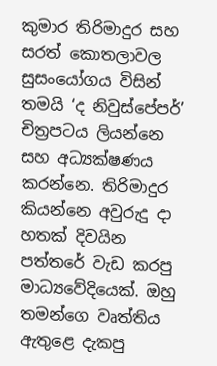කුමාර තිරිමාදුර සහ සරත් කොතලාවල සුසංයෝගය විසින් තමයි ‘ද නිවුස්පේපර්’ චිත්‍රපටය ලියන්නෙ සහ අධ්‍යක්ෂණය කරන්නෙ. තිරිමාදුර කියන්නෙ අවුරුදු දා හතක් දිවයින පත්තරේ වැඩ කරපු මාධ්‍යවේදියෙක්. ඔහු තමන්ගෙ වෘත්තිය ඇතුළෙ දැකපු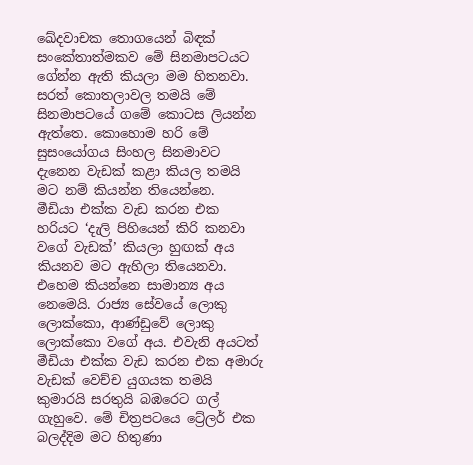ඛේදවාචක තොගයෙන් බිඳක් සංකේතාත්මකව මේ සිනමාපටයට ගේන්න ඇති කියලා මම හිතනවා. සරත් කොතලාවල තමයි මේ සිනමාපටයේ ගමේ කොටස ලියන්න ඇත්තෙ. කොහොම හරි මේ සුසංයෝගය සිංහල සිනමාවට දැනෙන වැඩක් කළා කියල තමයි මට නම් කියන්න තියෙන්නෙ.
මීඩියා එක්ක වැඩ කරන එක හරියට ‘දැලි පිහියෙන් කිරි කනවා වගේ වැඩක්’ කියලා හුඟක් අය කියනව මට ඇහිලා තියෙනවා. එහෙම කියන්නෙ සාමාන්‍ය අය නෙමෙයි. රාජ්‍ය සේවයේ ලොකු ලොක්කො, ආණ්ඩුවේ ලොකු ලොක්කො වගේ අය. එවැනි අයටත් මීඩියා එක්ක වැඩ කරන එක අමාරු වැඩක් වෙච්ච යුගයක තමයි කුමාරයි සරතුයි බඹරෙට ගල් ගැහුවෙ. මේ චිත්‍රපටයෙ ට්‍රේලර් එක බලද්දිම මට හිතුණා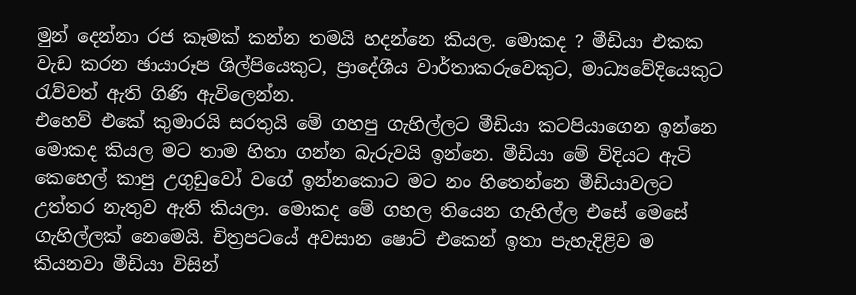මුන් දෙන්නා රජ කෑමක් කන්න තමයි හදන්නෙ කියල. මොකද ? මීඩියා එකක වැඩ කරන ඡායාරූප ශිල්පියෙකුට, ප්‍රාදේශීය වාර්තාකරුවෙකුට, මාධ්‍යවේදියෙකුට රැව්වත් ඇති ගිණි ඇවිලෙන්න.
එහෙව් එකේ කුමාරයි සරතුයි මේ ගහපු ගැහිල්ලට මීඩියා කටපියාගෙන ඉන්නෙ මොකද කියල මට තාම හිතා ගන්න බැරුවයි ඉන්නෙ. මීඩියා මේ විදියට ඇටි කෙහෙල් කාපු උගුඩුවෝ වගේ ඉන්නකොට මට නං හිතෙන්නෙ මීඩියාවලට උත්තර නැතුව ඇති කියලා. මොකද මේ ගහල තියෙන ගැහිල්ල එසේ මෙසේ ගැහිල්ලක් නෙමෙයි. චිත්‍රපටයේ අවසාන ෂොට් එකෙන් ඉතා පැහැදිළිව ම කියනවා මීඩියා විසින්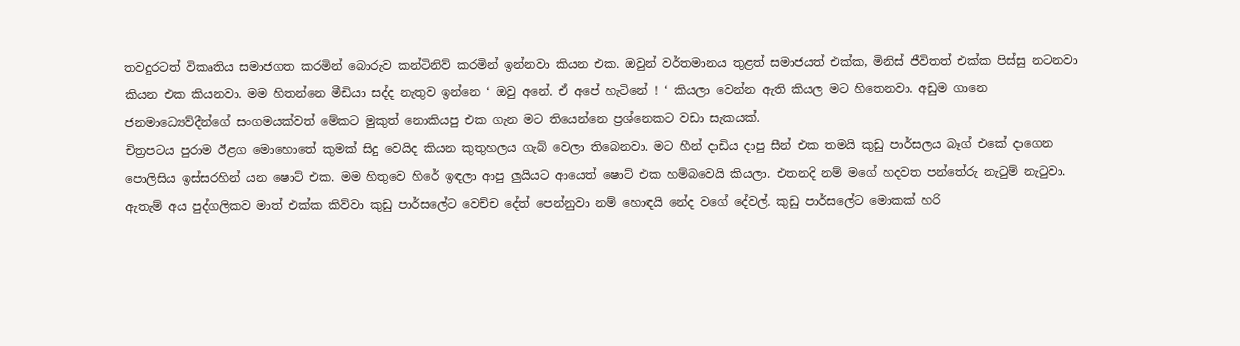තවදුරටත් විකෘතිය සමාජගත කරමින් බොරුව කන්ටිනිව් කරමින් ඉන්නවා කියන එක. ඔවුන් වර්තමානය තුළත් සමාජයත් එක්ක, මිනිස් ජීවිතත් එක්ක පිස්සු නටනවා කියන එක කියනවා. මම හිතන්නෙ මීඩියා සද්ද නැතුව ඉන්නෙ ‘ ඔවු අනේ. ඒ අපේ හැටිනේ ! ‘ කියලා වෙන්න ඇති කියල මට හිතෙනවා. අඩුම ගානෙ ජනමාධ්‍යෙව්දීන්ගේ සංගමයක්වත් මේකට මුකුත් නොකියපු එක ගැන මට තියෙන්නෙ ප්‍රශ්නෙකට වඩා සැකයක්.
චිත්‍රපටය පුරාම ඊළග මොහොතේ කුමක් සිදු වෙයිද කියන කුතුහලය ගැබ් වෙලා තිබෙනවා. මට හීන් දාඩිය දාපු සීන් එක තමයි කුඩු පාර්සලය බෑග් එකේ දාගෙන පොලිසිය ඉස්සරහින් යන ෂොට් එක. මම හිතුවෙ හිරේ ඉඳලා ආපු ලුයියට ආයෙත් ෂොට් එක හම්බවෙයි කියලා. එතනදි නම් මගේ හදවත පන්තේරු නැටුම් නැටුවා. ඇතැම් අය පුද්ගලිකව මාත් එක්ක කිව්වා කුඩු පාර්සලේට වෙච්ච දේත් පෙන්නුවා නම් හොඳයි නේද වගේ දේවල්. කුඩු පාර්සලේට මොකක් හරි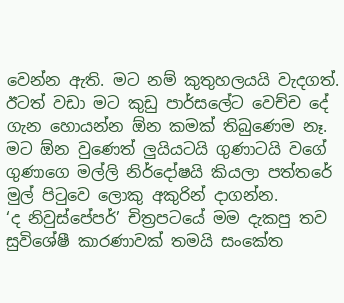වෙන්න ඇති. මට නම් කුතුහලයයි වැදගත්. ඊටත් වඩා මට කුඩු පාර්සලේට වෙච්ච දේ ගැන හොයන්න ඕන කමක් තිබුණෙම නෑ. මට ඕන වුණෙත් ලුයියටයි ගුණාටයි වගේ ගුණාගෙ මල්ලි නිර්දෝෂයි කියලා පත්තරේ මුල් පිටුවෙ ලොකු අකුරින් දාගන්න.
‘ද නිවුස්පේපර්’ චිත්‍රපටයේ මම දැකපු තව සුවිශේෂී කාරණාවක් තමයි සංකේත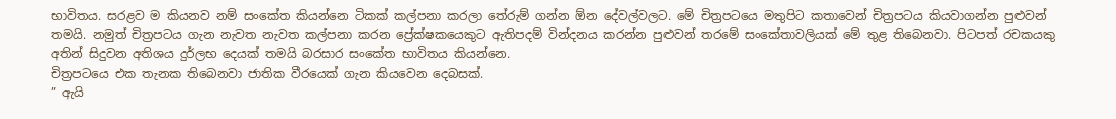භාවිතය. සරළව ම කියනව නම් සංකේත කියන්නෙ ටිකක් කල්පනා කරලා තේරුම් ගන්න ඕන දේවල්වලට. මේ චිත්‍රපටයෙ මතුපිට කතාවෙන් චිත්‍රපටය කියවාගන්න පුළුවන් තමයි. නමුත් චිත්‍රපටය ගැන නැවත නැවත කල්පනා කරන ප්‍රේක්ෂකයෙකුට ඇතිපදම් වින්දනය කරන්න පුළුවන් තරමේ සංකේතාවලියක් මේ තුළ තිබෙනවා. පිටපත් රචකයකු අතින් සිදුවන අතිශය දුර්ලභ දෙයක් තමයි බරසාර සංකේත භාවිතය කියන්නෙ.
චිත්‍රපටයෙ එක තැනක තිබෙනවා ජාතික වීරයෙක් ගැන කියවෙන දෙබසක්.
” ඇයි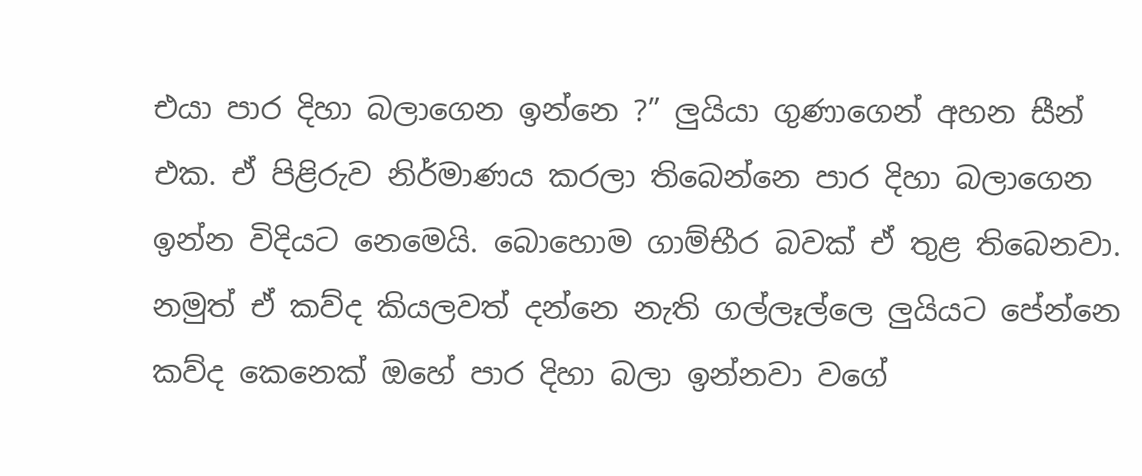එයා පාර දිහා බලාගෙන ඉන්නෙ ?” ලුයියා ගුණාගෙන් අහන සීන් එක. ඒ පිළිරුව නිර්මාණය කරලා තිබෙන්නෙ පාර දිහා බලාගෙන ඉන්න විදියට නෙමෙයි. බොහොම ගාම්භීර බවක් ඒ තුළ තිබෙනවා. නමුත් ඒ කව්ද කියලවත් දන්නෙ නැති ගල්ලෑල්ලෙ ලුයියට පේන්නෙ කව්ද කෙනෙක් ඔහේ පාර දිහා බලා ඉන්නවා වගේ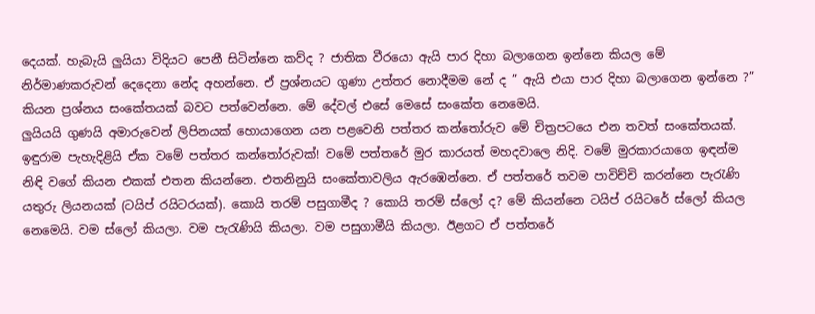දෙයක්. හැබැයි ලුයියා විදියට පෙනී සිටින්නෙ කව්ද ? ජාතික වීරයො ඇයි පාර දිහා බලාගෙන ඉන්නෙ කියල මේ නිර්මාණකරුවන් දෙදෙනා නේද අහන්නෙ. ඒ ප්‍රශ්නයට ගුණා උත්තර නොදීමම නේ ද ” ඇයි එයා පාර දිහා බලාගෙන ඉන්නෙ ?” කියන ප්‍රශ්නය සංකේතයක් බවට පත්වෙන්නෙ. මේ දේවල් එසේ මෙසේ සංකේත නෙමෙයි.
ලුයියයි ගුණයි අමාරුවෙන් ලිපිනයක් හොයාගෙන යන පළවෙනි පත්තර කන්තෝරුව මේ චිත්‍රපටයෙ එන තවත් සංකේතයක්. ඉඳුරාම පැහැදිළියි ඒක වමේ පත්තර කන්තෝරුවක්! වමේ පත්තරේ මුර කාරයත් මහදවාලෙ නිදි. වමේ මුරකාරයාගෙ ඉඳන්ම නිඳි වගේ කියන එකක් එතන කියන්නෙ. එතනිනුයි සංකේතාවලිය ඇරඹෙන්නෙ. ඒ පත්තරේ තවම පාවිච්චි කරන්නෙ පැරැණි යතුරු ලියනයක් (ටයිප් රයිටරයක්). කොයි තරම් පසුගාමීද ? කොයි තරම් ස්ලෝ ද? මේ කියන්නෙ ටයිප් රයිටරේ ස්ලෝ කියල නෙමෙයි. වම ස්ලෝ කියලා. වම පැරැණියි කියලා. වම පසුගාමීයි කියලා. ඊළගට ඒ පත්තරේ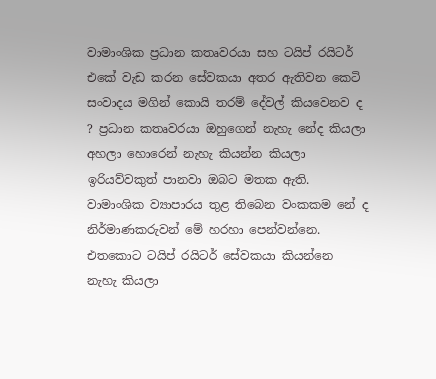වාමාංශික ප්‍රධාන කතෘවරයා සහ ටයිප් රයිටර් එකේ වැඩ කරන සේවකයා අතර ඇතිවන කෙටි සංවාදය මගින් කොයි තරම් දේවල් කියවෙනව ද ? ප්‍රධාන කතෘවරයා ඔහුගෙන් නැහැ නේද කියලා අහලා හොරෙන් නැහැ කියන්න කියලා ඉරියව්වකුත් පානවා ඔබට මතක ඇති. වාමාංශික ව්‍යාපාරය තුළ තිබෙන වංකකම නේ ද නිර්මාණකරුවන් මේ හරහා පෙන්වන්නෙ. එතකොට ටයිප් රයිටර් සේවකයා කියන්නෙ නැහැ කියලා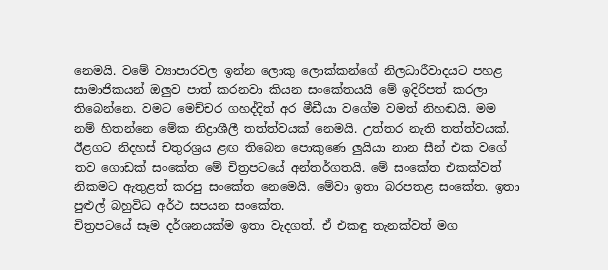නෙමයි. වමේ ව්‍යාපාරවල ඉන්න ලොකු ලොක්කන්ගේ නිලධාරීවාදයට පහළ සාමාජිකයන් ඔලුව පාත් කරනවා කියන සංකේතයයි මේ ඉදිරිපත් කරලා තිබෙන්නෙ. වමට මෙච්චර ගහද්දිත් අර මීඩීයා වගේම වමත් නිහඬයි. මම නම් හිතන්නෙ මේක නිද්‍රාශීලී තත්ත්වයක් නෙමයි. උත්තර නැති තත්ත්වයක්.
ඊළගට නිදහස් චතුරශ්‍රය ළඟ තිබෙන පොකුණෙ ලුයියා නාන සීන් එක වගේ තව ගොඩක් සංකේත මේ චිත්‍රපටයේ අන්තර්ගතයි. මේ සංකේත එකක්වත් නිකමට ඇතුළත් කරපු සංකේත නෙමෙයි. මේවා ඉතා බරපතළ සංකේත. ඉතා පුළුල් බහුවිධ අර්ථ සපයන සංකේත.
චිත්‍රපටයේ සෑම දර්ශනයක්ම ඉතා වැදගත්. ඒ එකඳු තැනක්වත් මග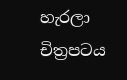හැරලා චිත්‍රපටය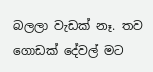බලලා වැඩක් නෑ. තව ගොඩක් දේවල් මට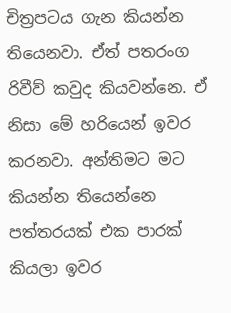චිත්‍රපටය ගැන කියන්න තියෙනවා. ඒත් පතරංග රිවීව් කවුද කියවන්නෙ. ඒ නිසා මේ හරියෙන් ඉවර කරනවා. අන්තිමට මට කියන්න තියෙන්නෙ පත්තරයක් එක පාරක් කියලා ඉවර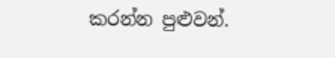කරන්න පුළුවන්.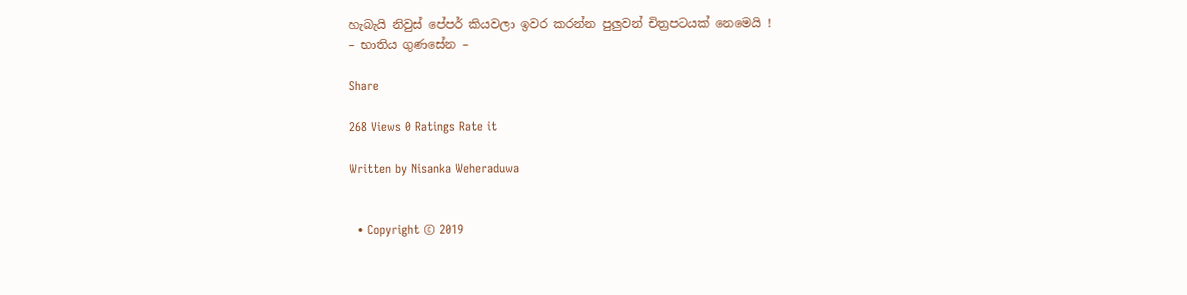හැබැයි නිවුස් පේපර් කියවලා ඉවර කරන්න පුලුවන් චිත්‍රපටයක් නෙමෙයි !
– භාතිය ගුණසේන –

Share

268 Views 0 Ratings Rate it

Written by Nisanka Weheraduwa


  • Copyright © 2019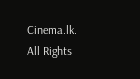Cinema.lk. All Rights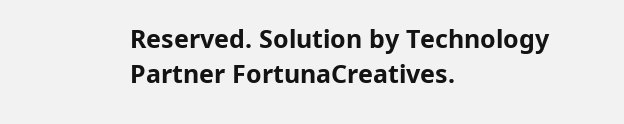Reserved. Solution by Technology Partner FortunaCreatives.